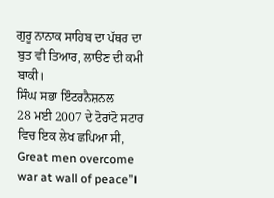ਗੁਰੂ ਨਾਨਾਕ ਸਾਹਿਬ ਦਾ ਪੱਥਰ ਦਾ ਬੁਤ ਵੀ ਤਿਆਰ, ਲਾੳਣ ਦੀ ਕਮੀ ਬਾਕੀ।
ਸਿੰਘ ਸਭਾ ਇੰਟਰਨੈਸ਼ਨਲ
28 ਮਈ 2007 ਦੇ ਟੋਰਾਂਟੋ ਸਟਾਰ ਵਿਚ ਇਕ ਲੇਖ ਛਪਿਆ ਸੀ, Great men overcome war at wall of peace”।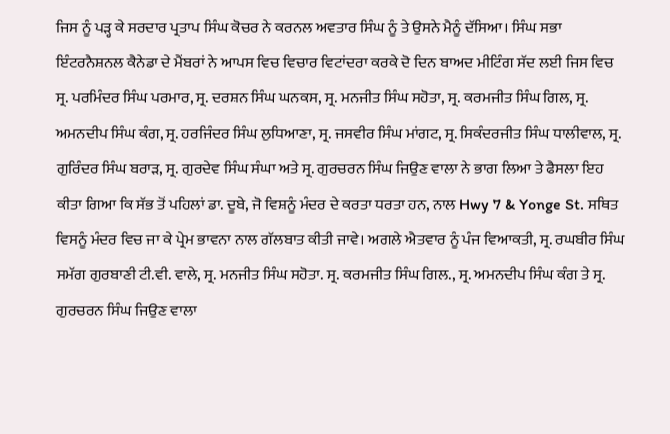ਜਿਸ ਨੂੰ ਪੜ੍ਹ ਕੇ ਸਰਦਾਰ ਪ੍ਰਤਾਪ ਸਿੰਘ ਕੋਚਰ ਨੇ ਕਰਨਲ ਅਵਤਾਰ ਸਿੰਘ ਨੂੰ ਤੇ ਉਸਨੇ ਮੈਨੂੰ ਦੱਸਿਆ। ਸਿੰਘ ਸਭਾ ਇੰਟਰਨੈਸ਼ਨਲ ਕੈਨੇਡਾ ਦੇ ਮੈਂਬਰਾਂ ਨੇ ਆਪਸ ਵਿਚ ਵਿਚਾਰ ਵਿਟਾਂਦਰਾ ਕਰਕੇ ਦੋ ਦਿਨ ਬਾਅਦ ਮੀਟਿੰਗ ਸੱਦ ਲਈ ਜਿਸ ਵਿਚ ਸ੍ਰ. ਪਰਮਿੰਦਰ ਸਿੰਘ ਪਰਮਾਰ, ਸ੍ਰ. ਦਰਸ਼ਨ ਸਿੰਘ ਘਨਕਸ, ਸ੍ਰ. ਮਨਜੀਤ ਸਿੰਘ ਸਹੋਤਾ, ਸ੍ਰ. ਕਰਮਜੀਤ ਸਿੰਘ ਗਿਲ, ਸ੍ਰ. ਅਮਨਦੀਪ ਸਿੰਘ ਕੰਗ, ਸ੍ਰ. ਹਰਜਿੰਦਰ ਸਿੰਘ ਲੁਧਿਆਣਾ, ਸ੍ਰ. ਜਸਵੀਰ ਸਿੰਘ ਮਾਂਗਟ, ਸ੍ਰ. ਸਿਕੰਦਰਜੀਤ ਸਿੰਘ ਧਾਲੀਵਾਲ, ਸ੍ਰ. ਗੁਰਿੰਦਰ ਸਿੰਘ ਬਰਾੜ, ਸ੍ਰ. ਗੁਰਦੇਵ ਸਿੰਘ ਸੰਘਾ ਅਤੇ ਸ੍ਰ. ਗੁਰਚਰਨ ਸਿੰਘ ਜਿਉਣ ਵਾਲਾ ਨੇ ਭਾਗ ਲਿਆ ਤੇ ਫੈਸਲਾ ਇਹ ਕੀਤਾ ਗਿਆ ਕਿ ਸੱਭ ਤੋਂ ਪਹਿਲਾਂ ਡਾ. ਦੂਬੇ, ਜੋ ਵਿਸ਼ਨੂੰ ਮੰਦਰ ਦੇ ਕਰਤਾ ਧਰਤਾ ਹਨ, ਨਾਲ Hwy 7 & Yonge St. ਸਥਿਤ ਵਿਸਨੂੰ ਮੰਦਰ ਵਿਚ ਜਾ ਕੇ ਪ੍ਰੇਮ ਭਾਵਨਾ ਨਾਲ ਗੱਲਬਾਤ ਕੀਤੀ ਜਾਵੇ। ਅਗਲੇ ਐਤਵਾਰ ਨੂੰ ਪੰਜ ਵਿਆਕਤੀ, ਸ੍ਰ. ਰਘਬੀਰ ਸਿੰਘ ਸਮੱਗ ਗੁਰਬਾਣੀ ਟੀ.ਵੀ. ਵਾਲੇ, ਸ੍ਰ. ਮਨਜੀਤ ਸਿੰਘ ਸਹੋਤਾ. ਸ੍ਰ. ਕਰਮਜੀਤ ਸਿੰਘ ਗਿਲ., ਸ੍ਰ. ਅਮਨਦੀਪ ਸਿੰਘ ਕੰਗ ਤੇ ਸ੍ਰ. ਗੁਰਚਰਨ ਸਿੰਘ ਜਿਉਣ ਵਾਲਾ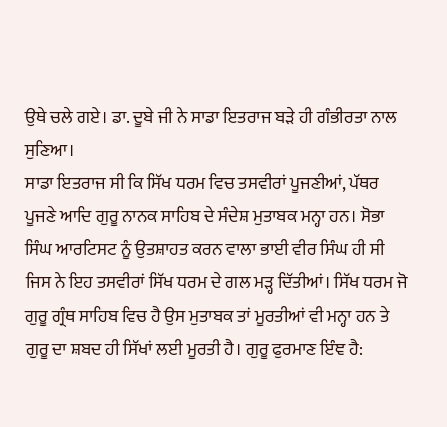ਉਥੇ ਚਲੇ ਗਏ। ਡਾ. ਦੂਬੇ ਜੀ ਨੇ ਸਾਡਾ ਇਤਰਾਜ ਬੜੇ ਹੀ ਗੰਭੀਰਤਾ ਨਾਲ ਸੁਣਿਆ।
ਸਾਡਾ ਇਤਰਾਜ ਸੀ ਕਿ ਸਿੱਖ ਧਰਮ ਵਿਚ ਤਸਵੀਰਾਂ ਪੂਜਣੀਆਂ, ਪੱਥਰ ਪੂਜਣੇ ਆਦਿ ਗੁਰੂ ਨਾਨਕ ਸਾਹਿਬ ਦੇ ਸੰਦੇਸ਼ ਮੁਤਾਬਕ ਮਨ੍ਹਾ ਹਨ। ਸੋਭਾ ਸਿੰਘ ਆਰਟਿਸਟ ਨੂੰ ਉਤਸ਼ਾਹਤ ਕਰਨ ਵਾਲਾ ਭਾਈ ਵੀਰ ਸਿੰਘ ਹੀ ਸੀ ਜਿਸ ਨੇ ਇਹ ਤਸਵੀਰਾਂ ਸਿੱਖ ਧਰਮ ਦੇ ਗਲ ਮੜ੍ਹ ਦਿੱਤੀਆਂ। ਸਿੱਖ ਧਰਮ ਜੋ ਗੁਰੂ ਗ੍ਰੰਥ ਸਾਹਿਬ ਵਿਚ ਹੈ ਉਸ ਮੁਤਾਬਕ ਤਾਂ ਮੂਰਤੀਆਂ ਵੀ ਮਨ੍ਹਾ ਹਨ ਤੇ ਗੁਰੂ ਦਾ ਸ਼ਬਦ ਹੀ ਸਿੱਖਾਂ ਲਈ ਮੂਰਤੀ ਹੈ। ਗੁਰੂ ਫੁਰਮਾਣ ਇੰਞ ਹੈ: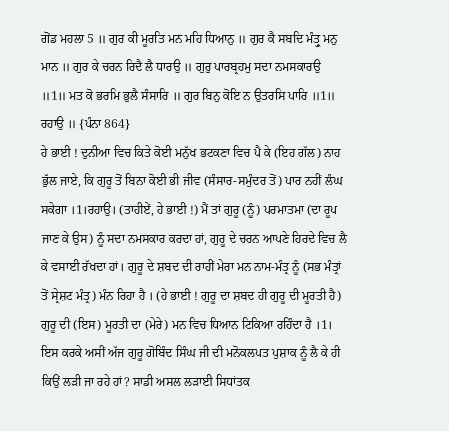ਗੋਂਡ ਮਹਲਾ 5 ॥ ਗੁਰ ਕੀ ਮੂਰਤਿ ਮਨ ਮਹਿ ਧਿਆਨੁ ॥ ਗੁਰ ਕੈ ਸਬਦਿ ਮੰਤ੍ਰੁ ਮਨੁ ਮਾਨ ॥ ਗੁਰ ਕੇ ਚਰਨ ਰਿਦੈ ਲੈ ਧਾਰਉ ॥ ਗੁਰੁ ਪਾਰਬ੍ਰਹਮੁ ਸਦਾ ਨਮਸਕਾਰਉ ॥1॥ ਮਤ ਕੋ ਭਰਮਿ ਭੁਲੈ ਸੰਸਾਰਿ ॥ ਗੁਰ ਬਿਨੁ ਕੋਇ ਨ ਉਤਰਸਿ ਪਾਰਿ ॥1॥ ਰਹਾਉ ॥ {ਪੰਨਾ 864}
ਹੇ ਭਾਈ ! ਦੁਨੀਆ ਵਿਚ ਕਿਤੇ ਕੋਈ ਮਨੁੱਖ ਭਟਕਣਾ ਵਿਚ ਪੈ ਕੇ (ਇਹ ਗੱਲ) ਨਾਹ ਭੁੱਲ ਜਾਏ, ਕਿ ਗੁਰੂ ਤੋਂ ਬਿਨਾ ਕੋਈ ਭੀ ਜੀਵ (ਸੰਸਾਰ-ਸਮੁੰਦਰ ਤੋਂ) ਪਾਰ ਨਹੀਂ ਲੰਘ ਸਕੇਗਾ ।1।ਰਹਾਉ। (ਤਾਹੀਏਂ, ਹੇ ਭਾਈ !) ਮੈਂ ਤਾਂ ਗੁਰੂ (ਨੂੰ) ਪਰਮਾਤਮਾ (ਦਾ ਰੂਪ ਜਾਣ ਕੇ ਉਸ) ਨੂੰ ਸਦਾ ਨਮਸਕਾਰ ਕਰਦਾ ਹਾਂ, ਗੁਰੂ ਦੇ ਚਰਨ ਆਪਣੇ ਹਿਰਦੇ ਵਿਚ ਲੈ ਕੇ ਵਸਾਈ ਰੱਖਦਾ ਹਾਂ। ਗੁਰੂ ਦੇ ਸ਼ਬਦ ਦੀ ਰਾਹੀਂ ਮੇਰਾ ਮਨ ਨਾਮ-ਮੰਤ੍ਰ ਨੂੰ (ਸਭ ਮੰਤ੍ਰਾਂ ਤੋਂ ਸ੍ਰੇਸ਼ਟ ਮੰਤ੍ਰ) ਮੰਨ ਰਿਹਾ ਹੈ । (ਹੇ ਭਾਈ ! ਗੁਰੂ ਦਾ ਸ਼ਬਦ ਹੀ ਗੁਰੂ ਦੀ ਮੂਰਤੀ ਹੈ) ਗੁਰੂ ਦੀ (ਇਸ) ਮੂਰਤੀ ਦਾ (ਮੇਰੇ) ਮਨ ਵਿਚ ਧਿਆਨ ਟਿਕਿਆ ਰਹਿੰਦਾ ਹੈ ।1।
ਇਸ ਕਰਕੇ ਅਸੀਂ ਅੱਜ ਗੁਰੂ ਗੋਬਿੰਦ ਸਿੰਘ ਜੀ ਦੀ ਮਨੋਕਲਪਤ ਪੁਸ਼ਾਕ ਨੂੰ ਲੈ ਕੇ ਹੀ ਕਿਉਂ ਲੜੀ ਜਾ ਰਹੇ ਹਾਂ? ਸਾਡੀ ਅਸਲ ਲੜਾਈ ਸਿਧਾਂਤਕ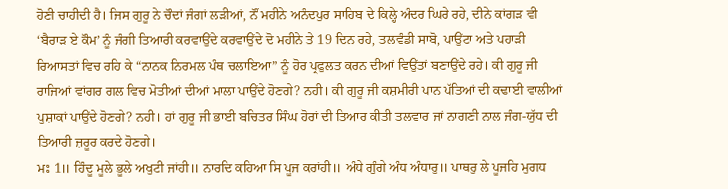ਹੋਣੀ ਚਾਹੀਦੀ ਹੈ। ਜਿਸ ਗੁਰੂ ਨੇ ਚੌਦਾਂ ਜੰਗਾਂ ਲੜੀਆਂ, ਨੌਂ ਮਹੀਨੇ ਅਨੰਦਪੁਰ ਸਾਹਿਬ ਦੇ ਕਿਲ੍ਹੇ ਅੰਦਰ ਘਿਰੇ ਰਹੇ, ਦੀਨੇ ਕਾਂਗੜ ਵੀ ‘ਬੈਰਾੜ ਏ ਕੌਮ’ ਨੂੰ ਜੰਗੀ ਤਿਆਰੀ ਕਰਵਾਉਂਦੇ ਕਰਵਾਉਂਦੇ ਦੋ ਮਹੀਨੇ ਤੇ 19 ਦਿਨ ਰਹੇ, ਤਲਵੰਡੀ ਸਾਬੋ, ਪਾਉਂਟਾ ਅਤੇ ਪਹਾੜੀ ਰਿਆਸਤਾਂ ਵਿਚ ਰਹਿ ਕੇ “ਨਾਨਕ ਨਿਰਮਲ ਪੰਥ ਚਲਾਇਆ” ਨੂੰ ਹੋਰ ਪ੍ਰਫੁਲਤ ਕਰਨ ਦੀਆਂ ਵਿਉਂਤਾਂ ਬਣਾਉਂਦੇ ਰਹੇ। ਕੀ ਗੁਰੂ ਜੀ ਰਾਜਿਆਂ ਵਾਂਗਰ ਗਲ ਵਿਚ ਮੋਤੀਆਂ ਦੀਆਂ ਮਾਲਾ ਪਾਉਂਦੇ ਹੋਣਗੇ? ਨਹੀ। ਕੀ ਗੁਰੂ ਜੀ ਕਸ਼ਮੀਰੀ ਪਾਨ ਪੱਤਿਆਂ ਦੀ ਕਢਾਈ ਵਾਲੀਆਂ ਪੁਸ਼ਾਕਾਂ ਪਾਉਂਦੇ ਹੋਣਗੇ? ਨਹੀ। ਹਾਂ ਗੁਰੂ ਜੀ ਭਾਈ ਬਚਿਤਰ ਸਿੰਘ ਹੋਰਾਂ ਦੀ ਤਿਆਰ ਕੀਤੀ ਤਲਵਾਰ ਜਾਂ ਨਾਗਣੀ ਨਾਲ ਜੰਗ-ਯੁੱਧ ਦੀ ਤਿਆਰੀ ਜ਼ਰੂਰ ਕਰਦੇ ਹੋਣਗੇ।
ਮਃ 1॥ ਹਿੰਦੂ ਮੂਲੇ ਭੂਲੇ ਅਖੁਟੀ ਜਾਂਹੀ॥ ਨਾਰਦਿ ਕਹਿਆ ਸਿ ਪੂਜ ਕਰਾਂਹੀ॥ ਅੰਧੇ ਗੁੰਗੇ ਅੰਧ ਅੰਧਾਰੁ॥ ਪਾਥਰੁ ਲੇ ਪੂਜਹਿ ਮੁਗਧ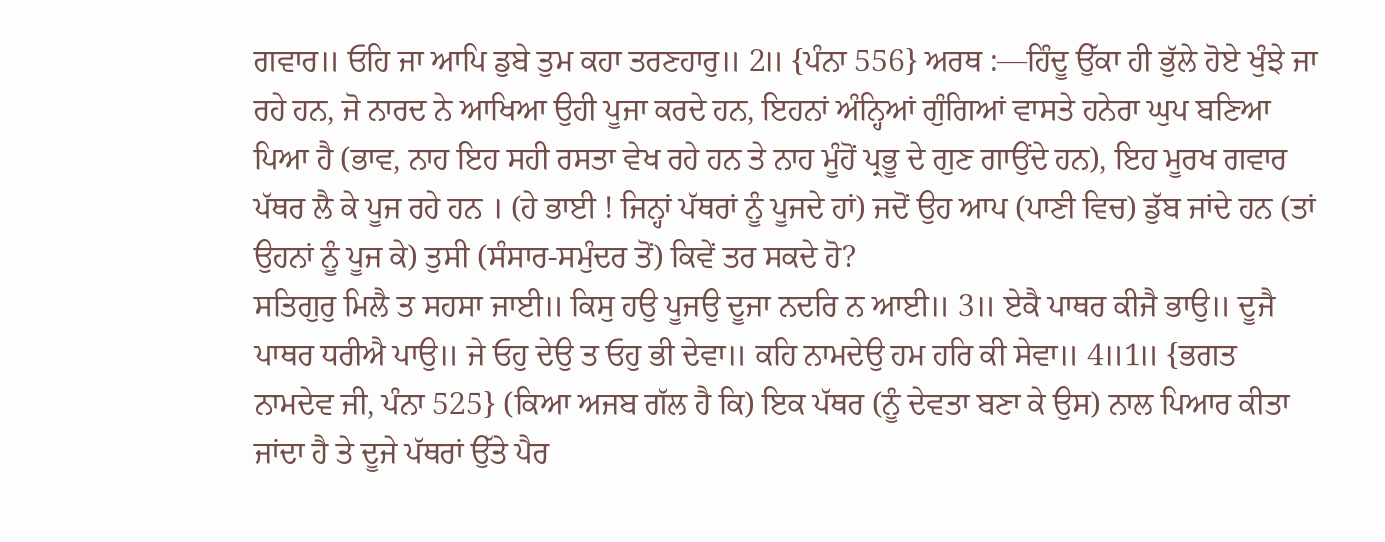ਗਵਾਰ॥ ਓਹਿ ਜਾ ਆਪਿ ਡੁਬੇ ਤੁਮ ਕਹਾ ਤਰਣਹਾਰੁ॥ 2॥ {ਪੰਨਾ 556} ਅਰਥ :—ਹਿੰਦੂ ਉੱਕਾ ਹੀ ਭੁੱਲੇ ਹੋਏ ਖੁੰਝੇ ਜਾ ਰਹੇ ਹਨ, ਜੋ ਨਾਰਦ ਨੇ ਆਖਿਆ ਉਹੀ ਪੂਜਾ ਕਰਦੇ ਹਨ, ਇਹਨਾਂ ਅੰਨ੍ਹਿਆਂ ਗੁੰਗਿਆਂ ਵਾਸਤੇ ਹਨੇਰਾ ਘੁਪ ਬਣਿਆ ਪਿਆ ਹੈ (ਭਾਵ, ਨਾਹ ਇਹ ਸਹੀ ਰਸਤਾ ਵੇਖ ਰਹੇ ਹਨ ਤੇ ਨਾਹ ਮੂੰਹੋਂ ਪ੍ਰਭੂ ਦੇ ਗੁਣ ਗਾਉਂਦੇ ਹਨ), ਇਹ ਮੂਰਖ ਗਵਾਰ ਪੱਥਰ ਲੈ ਕੇ ਪੂਜ ਰਹੇ ਹਨ । (ਹੇ ਭਾਈ ! ਜਿਨ੍ਹਾਂ ਪੱਥਰਾਂ ਨੂੰ ਪੂਜਦੇ ਹਾਂ) ਜਦੋਂ ਉਹ ਆਪ (ਪਾਣੀ ਵਿਚ) ਡੁੱਬ ਜਾਂਦੇ ਹਨ (ਤਾਂ ਉਹਨਾਂ ਨੂੰ ਪੂਜ ਕੇ) ਤੁਸੀ (ਸੰਸਾਰ-ਸਮੁੰਦਰ ਤੋਂ) ਕਿਵੇਂ ਤਰ ਸਕਦੇ ਹੋ?
ਸਤਿਗੁਰੁ ਮਿਲੈ ਤ ਸਹਸਾ ਜਾਈ॥ ਕਿਸੁ ਹਉ ਪੂਜਉ ਦੂਜਾ ਨਦਰਿ ਨ ਆਈ॥ 3॥ ਏਕੈ ਪਾਥਰ ਕੀਜੈ ਭਾਉ॥ ਦੂਜੈ ਪਾਥਰ ਧਰੀਐ ਪਾਉ॥ ਜੇ ਓਹੁ ਦੇਉ ਤ ਓਹੁ ਭੀ ਦੇਵਾ॥ ਕਹਿ ਨਾਮਦੇਉ ਹਮ ਹਰਿ ਕੀ ਸੇਵਾ॥ 4॥1॥ {ਭਗਤ ਨਾਮਦੇਵ ਜੀ, ਪੰਨਾ 525} (ਕਿਆ ਅਜਬ ਗੱਲ ਹੈ ਕਿ) ਇਕ ਪੱਥਰ (ਨੂੰ ਦੇਵਤਾ ਬਣਾ ਕੇ ਉਸ) ਨਾਲ ਪਿਆਰ ਕੀਤਾ ਜਾਂਦਾ ਹੈ ਤੇ ਦੂਜੇ ਪੱਥਰਾਂ ਉੱਤੇ ਪੈਰ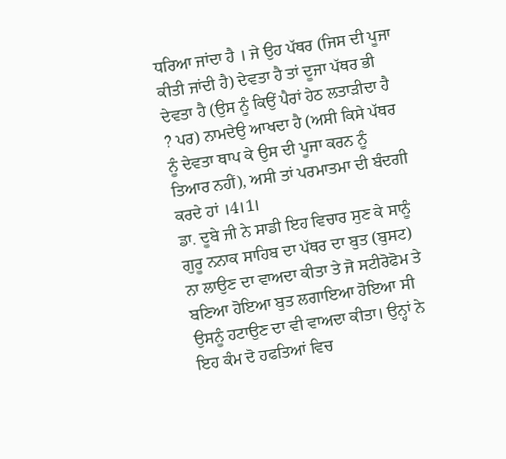ਧਰਿਆ ਜਾਂਦਾ ਹੈ । ਜੇ ਉਹ ਪੱਥਰ (ਜਿਸ ਦੀ ਪੂਜਾ ਕੀਤੀ ਜਾਂਦੀ ਹੈ) ਦੇਵਤਾ ਹੈ ਤਾਂ ਦੂਜਾ ਪੱਥਰ ਭੀ ਦੇਵਤਾ ਹੈ (ਉਸ ਨੂੰ ਕਿਉਂ ਪੈਰਾਂ ਹੇਠ ਲਤਾੜੀਦਾ ਹੈ ? ਪਰ) ਨਾਮਦੇਉ ਆਖਦਾ ਹੈ (ਅਸੀ ਕਿਸੇ ਪੱਥਰ ਨੂੰ ਦੇਵਤਾ ਥਾਪ ਕੇ ਉਸ ਦੀ ਪੂਜਾ ਕਰਨ ਨੂੰ ਤਿਆਰ ਨਹੀਂ), ਅਸੀ ਤਾਂ ਪਰਮਾਤਮਾ ਦੀ ਬੰਦਗੀ ਕਰਦੇ ਹਾਂ ।4।1।
ਡਾ. ਦੂਬੇ ਜੀ ਨੇ ਸਾਡੀ ਇਹ ਵਿਚਾਰ ਸੁਣ ਕੇ ਸਾਨੂੰ ਗੁਰੂ ਨਨਾਕ ਸਾਹਿਬ ਦਾ ਪੱਥਰ ਦਾ ਬੁਤ (ਬੁਸਟ) ਨਾ ਲਾਉਣ ਦਾ ਵਾਅਦਾ ਕੀਤਾ ਤੇ ਜੋ ਸਟੀਰੋਫੋਮ ਤੇ ਬਣਿਆ ਹੋਇਆ ਬੁਤ ਲਗਾਇਆ ਹੋਇਆ ਸੀ ਉਸਨੂੰ ਹਟਾਉਣ ਦਾ ਵੀ ਵਾਅਦਾ ਕੀਤਾ। ਉਨ੍ਹਾਂ ਨੇ ਇਹ ਕੰਮ ਦੋ ਹਫਤਿਆਂ ਵਿਚ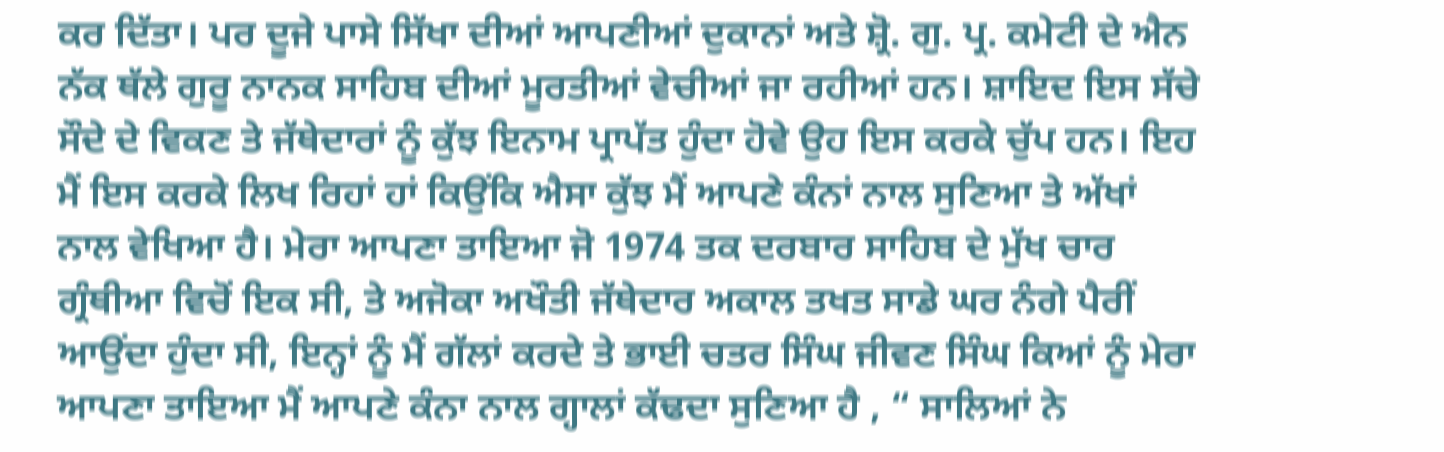ਕਰ ਦਿੱਤਾ। ਪਰ ਦੂਜੇ ਪਾਸੇ ਸਿੱਖਾ ਦੀਆਂ ਆਪਣੀਆਂ ਦੁਕਾਨਾਂ ਅਤੇ ਸ਼੍ਰੋ. ਗੁ. ਪ੍ਰ. ਕਮੇਟੀ ਦੇ ਐਨ ਨੱਕ ਥੱਲੇ ਗੁਰੂ ਨਾਨਕ ਸਾਹਿਬ ਦੀਆਂ ਮੂਰਤੀਆਂ ਵੇਚੀਆਂ ਜਾ ਰਹੀਆਂ ਹਨ। ਸ਼ਾਇਦ ਇਸ ਸੱਚੇ ਸੌਦੇ ਦੇ ਵਿਕਣ ਤੇ ਜੱਥੇਦਾਰਾਂ ਨੂੰ ਕੁੱਝ ਇਨਾਮ ਪ੍ਰਾਪੱਤ ਹੁੰਦਾ ਹੋਵੇ ਉਹ ਇਸ ਕਰਕੇ ਚੁੱਪ ਹਨ। ਇਹ ਮੈਂ ਇਸ ਕਰਕੇ ਲਿਖ ਰਿਹਾਂ ਹਾਂ ਕਿਉਂਕਿ ਐਸਾ ਕੁੱਝ ਮੈਂ ਆਪਣੇ ਕੰਨਾਂ ਨਾਲ ਸੁਣਿਆ ਤੇ ਅੱਖਾਂ ਨਾਲ ਵੇਖਿਆ ਹੈ। ਮੇਰਾ ਆਪਣਾ ਤਾਇਆ ਜੋ 1974 ਤਕ ਦਰਬਾਰ ਸਾਹਿਬ ਦੇ ਮੁੱਖ ਚਾਰ ਗ੍ਰੰਥੀਆ ਵਿਚੋਂ ਇਕ ਸੀ, ਤੇ ਅਜੋਕਾ ਅਖੌਤੀ ਜੱਥੇਦਾਰ ਅਕਾਲ ਤਖਤ ਸਾਡੇ ਘਰ ਨੰਗੇ ਪੈਰੀਂ ਆਉਂਦਾ ਹੁੰਦਾ ਸੀ, ਇਨ੍ਹਾਂ ਨੂੰ ਮੈਂ ਗੱਲਾਂ ਕਰਦੇ ਤੇ ਭਾਈ ਚਤਰ ਸਿੰਘ ਜੀਵਣ ਸਿੰਘ ਕਿਆਂ ਨੂੰ ਮੇਰਾ ਆਪਣਾ ਤਾਇਆ ਮੈਂ ਆਪਣੇ ਕੰਨਾ ਨਾਲ ਗ੍ਹਾਲਾਂ ਕੱਢਦਾ ਸੁਣਿਆ ਹੈ , “ ਸਾਲਿਆਂ ਨੇ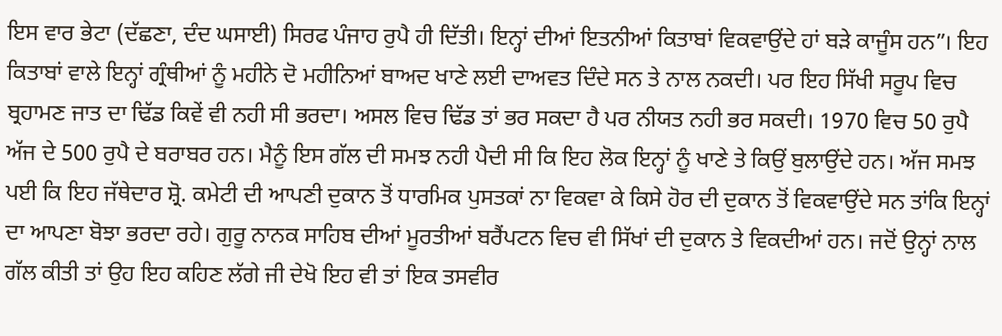ਇਸ ਵਾਰ ਭੇਟਾ (ਦੱਛਣਾ, ਦੰਦ ਘਸਾਈ) ਸਿਰਫ ਪੰਜਾਹ ਰੁਪੈ ਹੀ ਦਿੱਤੀ। ਇਨ੍ਹਾਂ ਦੀਆਂ ਇਤਨੀਆਂ ਕਿਤਾਬਾਂ ਵਿਕਵਾਉਂਦੇ ਹਾਂ ਬੜੇ ਕਾਜੂੰਸ ਹਨ”। ਇਹ ਕਿਤਾਬਾਂ ਵਾਲੇ ਇਨ੍ਹਾਂ ਗ੍ਰੰਥੀਆਂ ਨੂੰ ਮਹੀਨੇ ਦੋ ਮਹੀਨਿਆਂ ਬਾਅਦ ਖਾਣੇ ਲਈ ਦਾਅਵਤ ਦਿੰਦੇ ਸਨ ਤੇ ਨਾਲ ਨਕਦੀ। ਪਰ ਇਹ ਸਿੱਖੀ ਸਰੂਪ ਵਿਚ ਬ੍ਰਹਾਮਣ ਜਾਤ ਦਾ ਢਿੱਡ ਕਿਵੇਂ ਵੀ ਨਹੀ ਸੀ ਭਰਦਾ। ਅਸਲ ਵਿਚ ਢਿੱਡ ਤਾਂ ਭਰ ਸਕਦਾ ਹੈ ਪਰ ਨੀਯਤ ਨਹੀ ਭਰ ਸਕਦੀ। 1970 ਵਿਚ 50 ਰੁਪੈ ਅੱਜ ਦੇ 500 ਰੁਪੈ ਦੇ ਬਰਾਬਰ ਹਨ। ਮੈਨੂੰ ਇਸ ਗੱਲ ਦੀ ਸਮਝ ਨਹੀ ਪੈਦੀ ਸੀ ਕਿ ਇਹ ਲੋਕ ਇਨ੍ਹਾਂ ਨੂੰ ਖਾਣੇ ਤੇ ਕਿਉਂ ਬੁਲਾਉਂਦੇ ਹਨ। ਅੱਜ ਸਮਝ ਪਈ ਕਿ ਇਹ ਜੱਥੇਦਾਰ ਸ਼੍ਰੋ. ਕਮੇਟੀ ਦੀ ਆਪਣੀ ਦੁਕਾਨ ਤੋਂ ਧਾਰਮਿਕ ਪੁਸਤਕਾਂ ਨਾ ਵਿਕਵਾ ਕੇ ਕਿਸੇ ਹੋਰ ਦੀ ਦੁਕਾਨ ਤੋਂ ਵਿਕਵਾਉਂਦੇ ਸਨ ਤਾਂਕਿ ਇਨ੍ਹਾਂ ਦਾ ਆਪਣਾ ਬੋਝਾ ਭਰਦਾ ਰਹੇ। ਗੁਰੂ ਨਾਨਕ ਸਾਹਿਬ ਦੀਆਂ ਮੂਰਤੀਆਂ ਬਰੈਂਪਟਨ ਵਿਚ ਵੀ ਸਿੱਖਾਂ ਦੀ ਦੁਕਾਨ ਤੇ ਵਿਕਦੀਆਂ ਹਨ। ਜਦੋਂ ਉਨ੍ਹਾਂ ਨਾਲ ਗੱਲ ਕੀਤੀ ਤਾਂ ਉਹ ਇਹ ਕਹਿਣ ਲੱਗੇ ਜੀ ਦੇਖੋ ਇਹ ਵੀ ਤਾਂ ਇਕ ਤਸਵੀਰ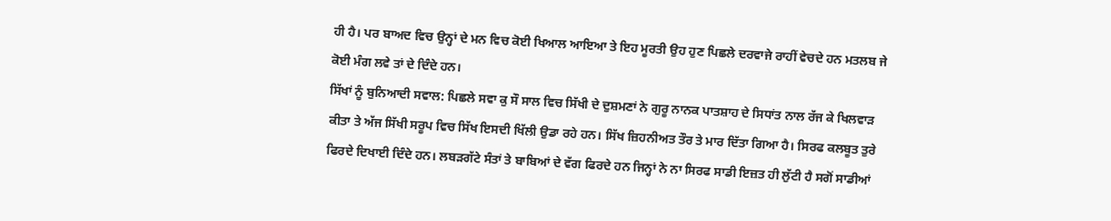ਹੀ ਹੈ। ਪਰ ਬਾਅਦ ਵਿਚ ਉਨ੍ਹਾਂ ਦੇ ਮਨ ਵਿਚ ਕੋਈ ਖਿਆਲ ਆਇਆ ਤੇ ਇਹ ਮੂਰਤੀ ਉਹ ਹੁਣ ਪਿਛਲੇ ਦਰਵਾਜੇ ਰਾਹੀਂ ਵੇਚਦੇ ਹਨ ਮਤਲਬ ਜੇ ਕੋਈ ਮੰਗ ਲਵੇ ਤਾਂ ਦੇ ਦਿੰਦੇ ਹਨ।
ਸਿੱਖਾਂ ਨੂੰ ਬੁਨਿਆਦੀ ਸਵਾਲ: ਪਿਛਲੇ ਸਵਾ ਕੁ ਸੌ ਸਾਲ ਵਿਚ ਸਿੱਖੀ ਦੇ ਦੁਸ਼ਮਣਾਂ ਨੇ ਗੁਰੂ ਨਾਨਕ ਪਾਤਸ਼ਾਹ ਦੇ ਸਿਧਾਂਤ ਨਾਲ ਰੱਜ ਕੇ ਖਿਲਵਾੜ ਕੀਤਾ ਤੇ ਅੱਜ ਸਿੱਖੀ ਸਰੂਪ ਵਿਚ ਸਿੱਖ ਇਸਦੀ ਖਿੱਲੀ ਉਡਾ ਰਹੇ ਹਨ। ਸਿੱਖ ਜ਼ਿਹਨੀਅਤ ਤੌਰ ਤੇ ਮਾਰ ਦਿੱਤਾ ਗਿਆ ਹੈ। ਸਿਰਫ ਕਲਬੂਤ ਤੁਰੇ ਫਿਰਦੇ ਦਿਖਾਈ ਦਿੰਦੇ ਹਨ। ਲਬੜਗੱਟੇ ਸੰਤਾਂ ਤੇ ਬਾਬਿਆਂ ਦੇ ਵੱਗ ਫਿਰਦੇ ਹਨ ਜਿਨ੍ਹਾਂ ਨੇ ਨਾ ਸਿਰਫ ਸਾਡੀ ਇਜ਼ਤ ਹੀ ਲੁੱਟੀ ਹੈ ਸਗੋਂ ਸਾਡੀਆਂ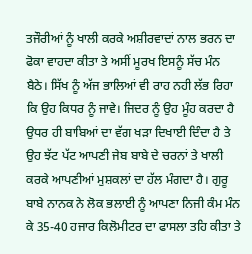ਤਜੌਰੀਆਂ ਨੂੰ ਖਾਲੀ ਕਰਕੇ ਅਸ਼ੀਰਵਾਦਾਂ ਨਾਲ ਭਰਨ ਦਾ ਫੋਕਾ ਵਾਹਦਾ ਕੀਤਾ ਤੇ ਅਸੀਂ ਮੂਰਖ ਇਸਨੂੰ ਸੱਚ ਮੰਨ ਬੈਠੇ। ਸਿੱਖ ਨੂੰ ਅੱਜ ਭਾਲਿਆਂ ਵੀ ਰਾਹ ਨਹੀ ਲੱਭ ਰਿਹਾ ਕਿ ਉਹ ਕਿਧਰ ਨੂੰ ਜਾਵੇ। ਜਿਦਰ ਨੂੰ ਉਹ ਮੂੰਹ ਕਰਦਾ ਹੈ ਉਧਰ ਹੀ ਬਾਬਿਆਂ ਦਾ ਵੱਗ ਖੜਾ ਦਿਖਾਈ ਦਿੰਦਾ ਹੈ ਤੇ ਉਹ ਝੱਟ ਪੱਟ ਆਪਣੀ ਜੇਬ ਬਾਬੇ ਦੇ ਚਰਨਾਂ ਤੇ ਖਾਲੀ ਕਰਕੇ ਆਪਣੀਆਂ ਮੁਸ਼ਕਲਾਂ ਦਾ ਹੱਲ ਮੰਗਦਾ ਹੈ। ਗੁਰੂ ਬਾਬੇ ਨਾਨਕ ਨੇ ਲੋਕ ਭਲਾਈ ਨੂੰ ਆਪਣਾ ਨਿਜੀ ਕੰਮ ਮੰਨ ਕੇ 35-40 ਹਜਾਰ ਕਿਲੋਮੀਟਰ ਦਾ ਫਾਸਲਾ ਤਹਿ ਕੀਤਾ ਤੇ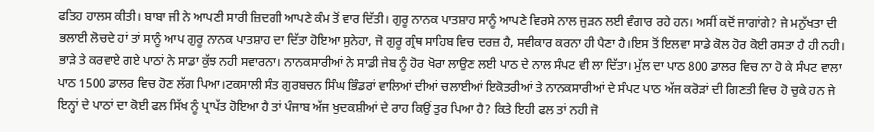ਫਤਿਹ ਹਾਲਸ ਕੀਤੀ। ਬਾਬਾ ਜੀ ਨੇ ਆਪਣੀ ਸਾਰੀ ਜ਼ਿਦਗੀ ਆਪਣੇ ਕੰਮ ਤੋਂ ਵਾਰ ਦਿੱਤੀ। ਗੁਰੂ ਨਾਨਕ ਪਾਤਸ਼ਾਹ ਸਾਨੂੰ ਆਪਣੇ ਵਿਰਸੇ ਨਾਲ ਜੁੜਨ ਲਈ ਵੰਗਾਰ ਰਹੇ ਹਨ। ਅਸੀਂ ਕਦੋਂ ਜਾਗਾਂਗੇ? ਜੇ ਮਨੁੱਖਤਾ ਦੀ ਭਲਾਈ ਲੋਚਦੇ ਹਾਂ ਤਾਂ ਸਾਨੂੰ ਆਪ ਗੁਰੂ ਨਾਨਕ ਪਾਤਸ਼ਾਹ ਦਾ ਦਿੱਤਾ ਹੋਇਆ ਸੁਨੇਹਾ, ਜੋ ਗੁਰੂ ਗ੍ਰੰਥ ਸਾਹਿਬ ਵਿਚ ਦਰਜ਼ ਹੈ, ਸਵੀਕਾਰ ਕਰਨਾ ਹੀ ਪੈਣਾ ਹੈ।ਇਸ ਤੋਂ ਇਲਵਾ ਸਾਡੇ ਕੋਲ ਹੋਰ ਕੋਈ ਰਸਤਾ ਹੈ ਹੀ ਨਹੀ। ਭਾੜੇ ਤੇ ਕਰਵਾਏ ਗਏ ਪਾਠਾਂ ਨੇ ਸਾਡਾ ਕੁੱਝ ਨਹੀ ਸਵਾਰਨਾ। ਨਾਨਕਸਾਰੀਆਂ ਨੇ ਸਾਡੀ ਜੇਬ ਨੂੰ ਹੋਰ ਖੋਰਾ ਲਾਉਣ ਲਈ ਪਾਠ ਦੇ ਨਾਲ ਸੰਪਟ ਵੀ ਲਾ ਦਿੱਤਾ। ਮੁੱਲ ਦਾ ਪਾਠ 800 ਡਾਲਰ ਵਿਚ ਨਾ ਹੋ ਕੇ ਸੰਪਟ ਵਾਲਾ ਪਾਠ 1500 ਡਾਲਰ ਵਿਚ ਹੋਣ ਲੱਗ ਪਿਆ।ਟਕਸਾਲੀ ਸੰਤ ਗੁਰਬਚਨ ਸਿੰਘ ਭਿੰਡਰਾਂ ਵਾਲਿਆਂ ਦੀਆਂ ਚਲਾਈਆਂ ਇਕੋਤਰੀਆਂ ਤੇ ਨਾਨਕਸਾਰੀਆਂ ਦੇ ਸੰਪਟ ਪਾਠ ਅੱਜ ਕਰੋੜਾਂ ਦੀ ਗਿਣਤੀ ਵਿਚ ਹੋ ਚੁਕੇ ਹਨ ਜੇ ਇਨ੍ਹਾਂ ਦੇ ਪਾਠਾਂ ਦਾ ਕੋਈ ਫਲ ਸਿੱਖ ਨੂੰ ਪ੍ਰਾਪੱਤ ਹੋਇਆ ਹੈ ਤਾਂ ਪੰਜਾਬ ਅੱਜ ਖੁਦਕਸ਼ੀਆਂ ਦੇ ਰਾਹ ਕਿਉਂ ਤੁਰ ਪਿਆ ਹੈ? ਕਿਤੇ ਇਹੀ ਫਲ ਤਾਂ ਨਹੀ ਜੋ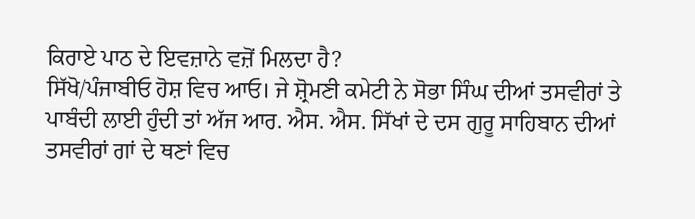ਕਿਰਾਏ ਪਾਠ ਦੇ ਇਵਜ਼ਾਨੇ ਵਜ਼ੋਂ ਮਿਲਦਾ ਹੈ?
ਸਿੱਖੋ/ਪੰਜਾਬੀਓ ਹੋਸ਼ ਵਿਚ ਆਓ। ਜੇ ਸ਼੍ਰੋਮਣੀ ਕਮੇਟੀ ਨੇ ਸੋਭਾ ਸਿੰਘ ਦੀਆਂ ਤਸਵੀਰਾਂ ਤੇ ਪਾਬੰਦੀ ਲਾਈ ਹੁੰਦੀ ਤਾਂ ਅੱਜ ਆਰ. ਐਸ. ਐਸ. ਸਿੱਖਾਂ ਦੇ ਦਸ ਗੁਰੂ ਸਾਹਿਬਾਨ ਦੀਆਂ ਤਸਵੀਰਾਂ ਗਾਂ ਦੇ ਥਣਾਂ ਵਿਚ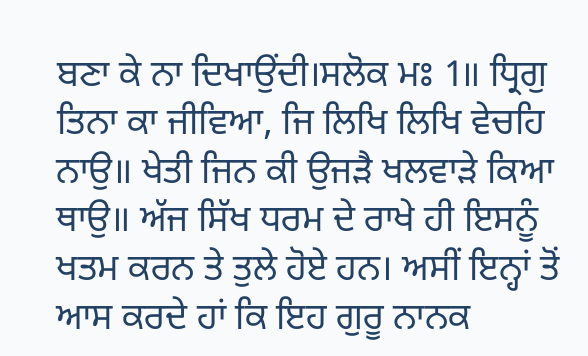ਬਣਾ ਕੇ ਨਾ ਦਿਖਾਉਂਦੀ।ਸਲੋਕ ਮਃ 1॥ ਧ੍ਰਿਗੁ ਤਿਨਾ ਕਾ ਜੀਵਿਆ, ਜਿ ਲਿਖਿ ਲਿਖਿ ਵੇਚਹਿ ਨਾਉ॥ ਖੇਤੀ ਜਿਨ ਕੀ ਉਜੜੈ ਖਲਵਾੜੇ ਕਿਆ ਥਾਉ॥ ਅੱਜ ਸਿੱਖ ਧਰਮ ਦੇ ਰਾਖੇ ਹੀ ਇਸਨੂੰ ਖਤਮ ਕਰਨ ਤੇ ਤੁਲੇ ਹੋਏ ਹਨ। ਅਸੀਂ ਇਨ੍ਹਾਂ ਤੋਂ ਆਸ ਕਰਦੇ ਹਾਂ ਕਿ ਇਹ ਗੁਰੂ ਨਾਨਕ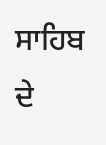ਸਾਹਿਬ ਦੇ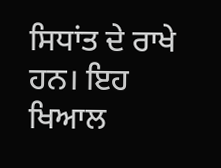ਸਿਧਾਂਤ ਦੇ ਰਾਖੇ ਹਨ। ਇਹ ਖਿਆਲ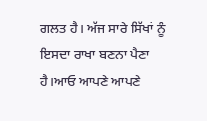ਗਲਤ ਹੈ। ਅੱਜ ਸਾਰੇ ਸਿੱਖਾਂ ਨੂੰ ਇਸਦਾ ਰਾਖਾ ਬਣਨਾ ਪੈਣਾ ਹੈ।ਆਓ ਆਪਣੇ ਆਪਣੇ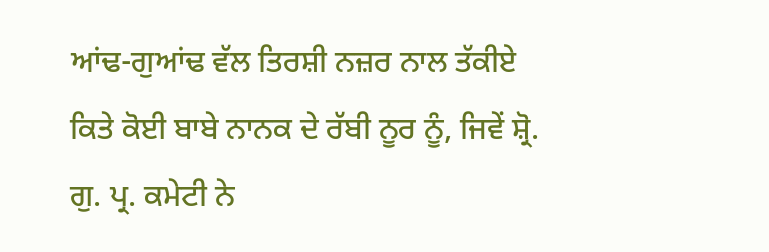ਆਂਢ-ਗੁਆਂਢ ਵੱਲ ਤਿਰਸ਼ੀ ਨਜ਼ਰ ਨਾਲ ਤੱਕੀਏ ਕਿਤੇ ਕੋਈ ਬਾਬੇ ਨਾਨਕ ਦੇ ਰੱਬੀ ਨੂਰ ਨੂੰ, ਜਿਵੇਂ ਸ਼੍ਰੋ. ਗੁ. ਪ੍ਰ. ਕਮੇਟੀ ਨੇ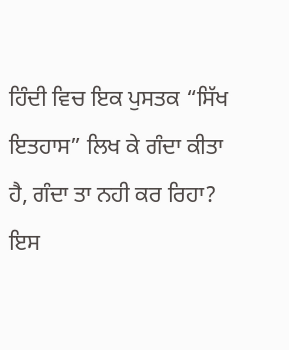ਹਿੰਦੀ ਵਿਚ ਇਕ ਪੁਸਤਕ “ਸਿੱਖ ਇਤਹਾਸ” ਲਿਖ ਕੇ ਗੰਦਾ ਕੀਤਾ ਹੈ, ਗੰਦਾ ਤਾ ਨਹੀ ਕਰ ਰਿਹਾ? ਇਸ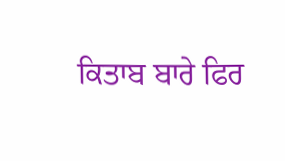ਕਿਤਾਬ ਬਾਰੇ ਫਿਰ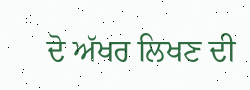ਦੋ ਅੱਖਰ ਲਿਖਣ ਦੀ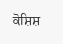ਕੋਸ਼ਿਸ਼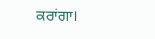ਕਰਾਂਗਾ।